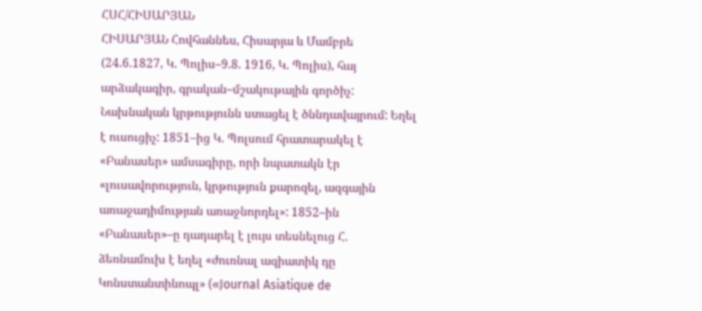ՀՍՀ/ՀԻՍԱՐՅԱՆ
ՀԻՍԱՐՅԱՆ Հովհաննես, Հիսարյա և Մամբրե (24.6.1827, Կ. Պոլիս–9.8. 1916, Կ. Պոլիս), հայ արձակագիր, գրական–մշակութային գործիչ: Նախնական կրթությունն ստացել է ծննդավայրում: Եղել է ուսուցիչ: 1851–ից Կ. Պոլսում հրատարակել է «Բանասեր» ամսագիրը, որի նպատակն էր «լուսավորություն, կրթություն քարոզել, ազգային առաջադիմության առաջնորդել»: 1852–ին «Բանասեր»–ը դադարել է լույս տեսնելուց Հ. ձեռնամուխ է եղել «ժուռնալ ազիատիկ դը Կոնստանտինոպլ» («Journal Asiatique de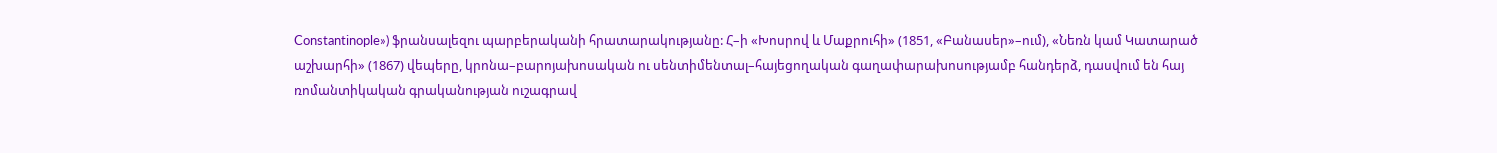Constantinople») ֆրանսալեզու պարբերականի հրատարակությանը: Հ–ի «Խոսրով և Մաքրուհի» (1851, «Բանասեր»–ում), «Նեռն կամ Կատարած աշխարհի» (1867) վեպերը, կրոնա–բարոյախոսական ու սենտիմենտալ–հայեցողական գաղափարախոսությամբ հանդերձ, դասվում են հայ ռոմանտիկական գրականության ուշագրավ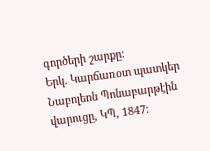գործերի շարքը:
Երկ. Կարճառօտ պատկեր Նաբոլեոն Պոնաբարթէին վարուցը, ԿՊ, 1847: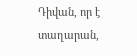Դիվան, որ է տաղարան,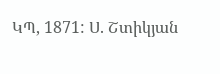ԿՊ, 1871: Ս. Շտիկյան